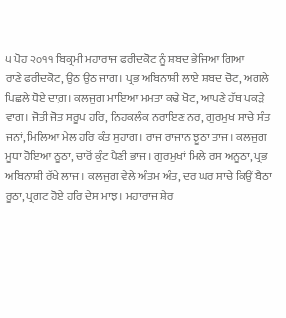੫ ਪੋਹ ੨੦੧੧ ਬਿਕ੍ਰਮੀ ਮਹਾਰਾਜ ਫਰੀਦਕੋਟ ਨੂੰ ਸ਼ਬਦ ਭੇਜਿਆ ਗਿਆ
ਰਾਣੇ ਫਰੀਦਕੋਟ, ਉਠ ਉਠ ਜਾਗ। ਪ੍ਰਭ ਅਬਿਨਾਸ਼ੀ ਲਾਏ ਸ਼ਬਦ ਚੋਟ, ਅਗਲੇ ਪਿਛਲੇ ਧੋਏ ਦਾਗ਼। ਕਲਜੁਗ ਮਾਇਆ ਮਮਤਾ ਕਢੇ ਖੋਟ, ਆਪਣੇ ਹੱਥ ਪਕੜੇ ਵਾਗ। ਜੋਤੀ ਜੋਤ ਸਰੂਪ ਹਰਿ, ਨਿਹਕਲੰਕ ਨਰਾਇਣ ਨਰ, ਗੁਰਮੁਖ ਸਾਚੇ ਸੰਤ ਜਨਾਂ, ਮਿਲਿਆ ਮੇਲ ਹਰਿ ਕੰਤ ਸੁਹਾਗ। ਰਾਜ ਰਾਜਾਨ ਝੂਠਾ ਤਾਜ। ਕਲਜੁਗ ਮੂਧਾ ਹੋਇਆ ਠੂਠਾ, ਚਾਰੋਂ ਕੁੰਟ ਪੈਣੀ ਭਾਜ। ਗੁਰਮੁਖਾਂ ਮਿਲੇ ਰਸ ਅਨੂਠਾ, ਪ੍ਰਭ ਅਬਿਨਾਸ਼ੀ ਰੱਖੇ ਲਾਜ। ਕਲਜੁਗ ਵੇਲੇ ਅੰਤਮ ਅੰਤ, ਦਰ ਘਰ ਸਾਚੇ ਕਿਉਂ ਬੈਠਾ ਰੂਠਾ, ਪ੍ਰਗਟ ਹੋਏ ਹਰਿ ਦੇਸ ਮਾਝ। ਮਹਾਰਾਜ ਸ਼ੇਰ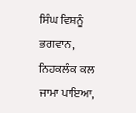ਸਿੰਘ ਵਿਸ਼ਨੂੰ ਭਗਵਾਨ, ਨਿਹਕਲੰਕ ਕਲ ਜਾਮਾ ਪਾਇਆ,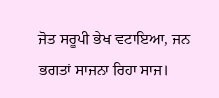ਜੋਤ ਸਰੂਪੀ ਭੇਖ ਵਟਾਇਆ, ਜਨ ਭਗਤਾਂ ਸਾਜਨਾ ਰਿਹਾ ਸਾਜ।